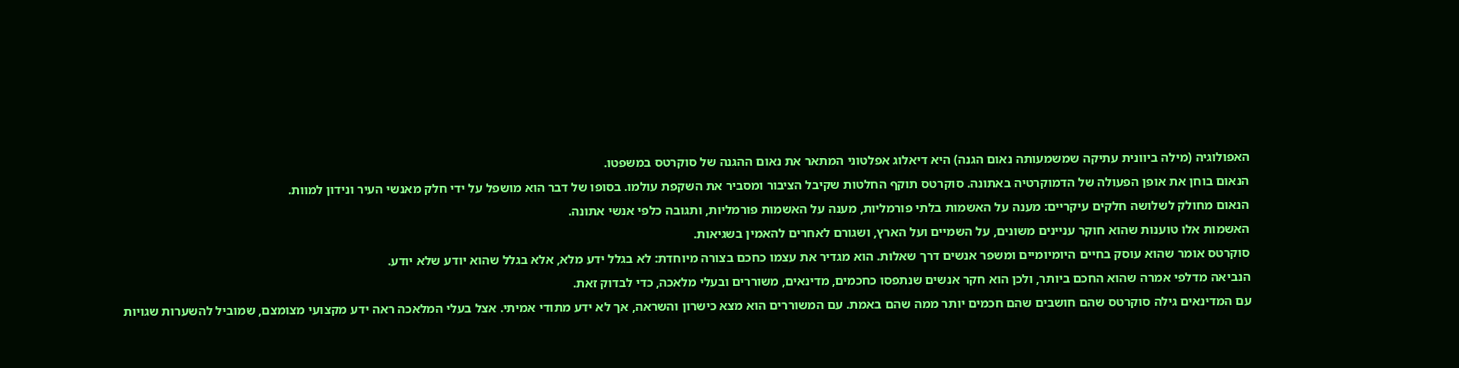האפולוגיה (מילה ביוונית עתיקה שמשמעותה נאום הגנה) היא דיאלוג אפלטוני המתאר את נאום ההגנה של סוקרטס במשפטו.
הנאום בוחן את אופן הפעולה של הדמוקרטיה באתונה. סוקרטס תוקף החלטות שקיבל הציבור ומסביר את השקפת עולמו. בסופו של דבר הוא מושפל על ידי חלק מאנשי העיר ונידון למוות.
הנאום מחולק לשלושה חלקים עיקריים: מענה על האשמות בלתי פורמליות, מענה על האשמות פורמליות, ותגובה כלפי אנשי אתונה.
האשמות אלו טוענות שהוא חוקר עניינים משונים, על השמיים ועל הארץ, ושגורם לאחרים להאמין בשגיאות.
סוקרטס אומר שהוא עוסק בחיים היומיומיים ומשפר אנשים דרך שאלות. הוא מגדיר את עצמו כחכם בצורה מיוחדת: לא בגלל ידע מלא, אלא בגלל שהוא יודע שלא יודע.
הנביאה מדלפי אמרה שהוא החכם ביותר, ולכן הוא חקר אנשים שנתפסו כחכמים, מדינאים, משוררים ובעלי מלאכה, כדי לבדוק זאת.
עם המדינאים גילה סוקרטס שהם חושבים שהם חכמים יותר ממה שהם באמת. עם המשוררים הוא מצא כישרון והשראה, אך לא ידע מתודי אמיתי. אצל בעלי המלאכה ראה ידע מקצועי מצומצם, שמוביל להשערות שגויות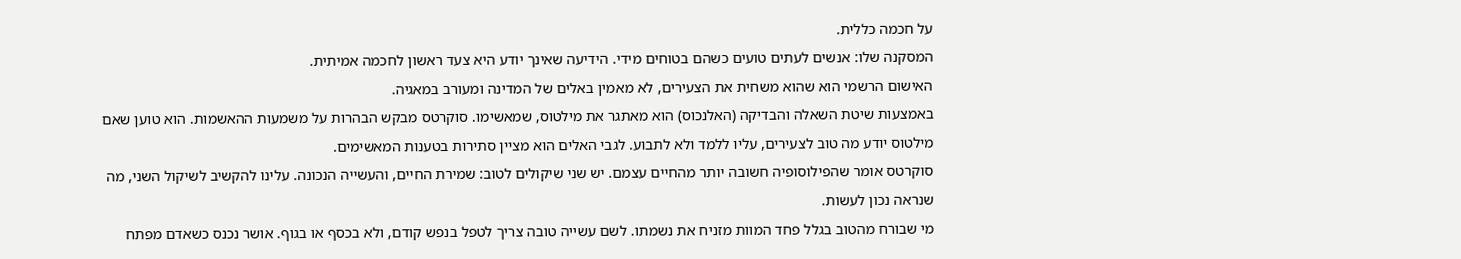על חכמה כללית.
המסקנה שלו: אנשים לעתים טועים כשהם בטוחים מידי. הידיעה שאינך יודע היא צעד ראשון לחכמה אמיתית.
האישום הרשמי הוא שהוא משחית את הצעירים, לא מאמין באלים של המדינה ומעורב במאגיה.
באמצעות שיטת השאלה והבדיקה (האלנכוס) הוא מאתגר את מילטוס, שמאשימו. סוקרטס מבקש הבהרות על משמעות ההאשמות. הוא טוען שאם מילטוס יודע מה טוב לצעירים, עליו ללמד ולא לתבוע. לגבי האלים הוא מציין סתירות בטענות המאשימים.
סוקרטס אומר שהפילוסופיה חשובה יותר מהחיים עצמם. יש שני שיקולים לטוב: שמירת החיים, והעשייה הנכונה. עלינו להקשיב לשיקול השני, מה שנראה נכון לעשות.
מי שבורח מהטוב בגלל פחד המוות מזניח את נשמתו. לשם עשייה טובה צריך לטפל בנפש קודם, ולא בכסף או בגוף. אושר נכנס כשאדם מפתח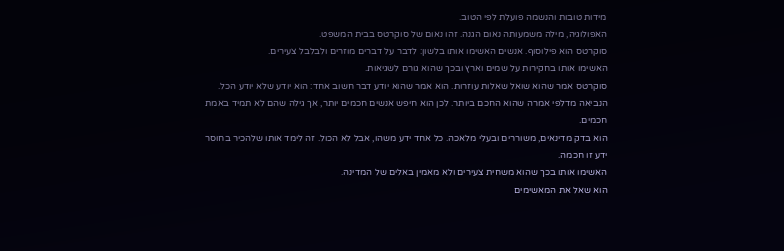מידות טובות והנשמה פועלת לפי הטוב.
האפולוגיה, מילה משמעותה נאום הגנה. זהו נאום של סוקרטס בבית המשפט.
סוקרטס הוא פילוסוף. אנשים האשימו אותו בלשון: לדבר על דברים מוזרים ולבלבל צעירים.
האשימו אותו בחקירות על שמים וארץ ובכך שהוא גורם לשגיאות.
סוקרטס אמר שהוא שואל שאלות עוזרות. הוא אמר שהוא יודע דבר חשוב אחד: הוא יודע שלא יודע הכל. הנביאה מדלפי אמרה שהוא החכם ביותר. לכן הוא חיפש אנשים חכמים יותר, אך גילה שהם לא תמיד באמת חכמים.
הוא בדק מדינאים, משוררים ובעלי מלאכה. כל אחד ידע משהו, אבל לא הכול. זה לימד אותו שלהכיר בחוסר ידע זו חכמה.
האשימו אותו בכך שהוא משחית צעירים ולא מאמין באלים של המדינה.
הוא שאל את המאשימים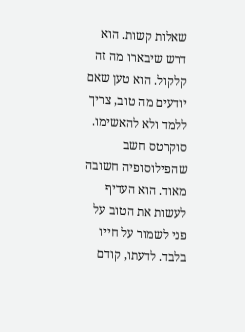שאלות קשות. הוא דרש שיבארו מה זה קלקול. הוא טען שאם יודעים מה טוב, צריך ללמד ולא להאשימו.
סוקרטס חשב שהפילוסופיה חשובה מאוד. הוא העדיף לעשות את הטוב על פני לשמור על חייו בלבד. לדעתו, קודם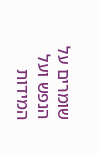שומרים על הנפש ועל המידות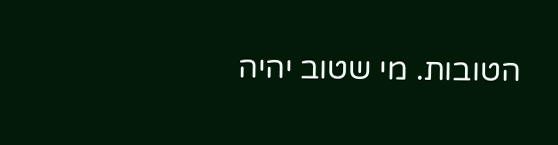הטובות. מי שטוב יהיה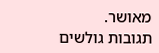מאושר.
תגובות גולשים